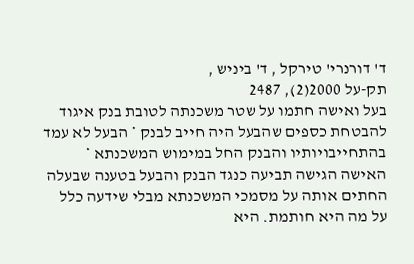ד' דורנרי' טירקל , ד' ביניש ,
תק-על 2000(2), 2487
בעל ואישה חתמו על שטר משכנתה לטובת בנק איגוד להבטחת כספים שהבעל היה חייב לבנק * הבעל לא עמד בהתחייבויותיו והבנק החל במימוש המשכנתא * האישה הגישה תביעה כנגד הבנק והבעל בטענה שבעלה החתים אותה על מסמכי המשכנתא מבלי שידעה כלל על מה היא חותמת. היא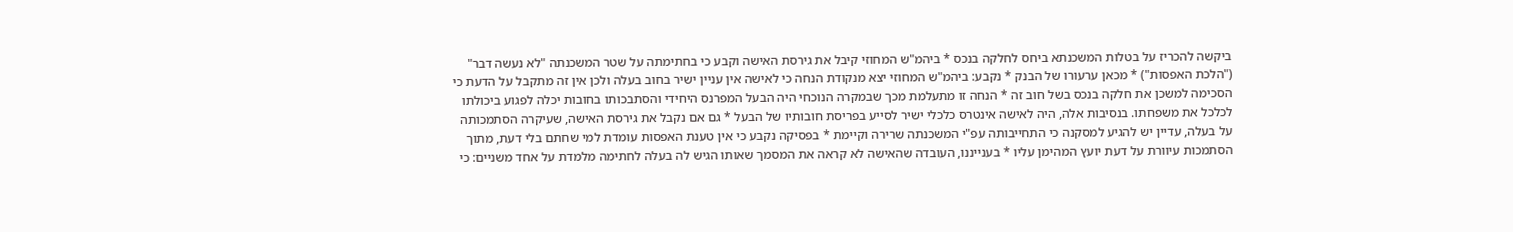ביקשה להכריז על בטלות המשכנתא ביחס לחלקה בנכס * ביהמ"ש המחוזי קיבל את גירסת האישה וקבע כי בחתימתה על שטר המשכנתה "לא נעשה דבר" ("הלכת האפסות") * מכאן ערעורו של הבנק * נקבע: ביהמ"ש המחוזי יצא מנקודת הנחה כי לאישה אין עניין ישיר בחוב בעלה ולכן אין זה מתקבל על הדעת כי הסכימה למשכן את חלקה בנכס בשל חוב זה * הנחה זו מתעלמת מכך שבמקרה הנוכחי היה הבעל המפרנס היחידי והסתבכותו בחובות יכלה לפגוע ביכולתו לכלכל את משפחתו. בנסיבות אלה, היה לאישה אינטרס כלכלי ישיר לסייע בפריסת חובותיו של הבעל * גם אם נקבל את גירסת האישה, שעיקרה הסתמכותה על בעלה, עדיין יש להגיע למסקנה כי התחייבותה עפ"י המשכנתה שרירה וקיימת * בפסיקה נקבע כי אין טענת האפסות עומדת למי שחתם בלי דעת, מתוך הסתמכות עיוורת על דעת יועץ המהימן עליו * בענייננו, העובדה שהאישה לא קראה את המסמך שאותו הגיש לה בעלה לחתימה מלמדת על אחד משניים: כי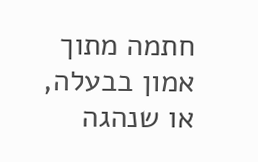חתמה מתוך אמון בבעלה, או שנהגה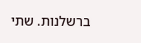ברשלנות. שתי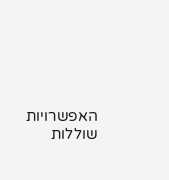האפשרויות שוללות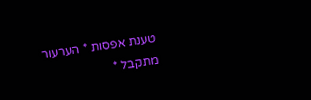טענת אפסות * הערעור מתקבל *